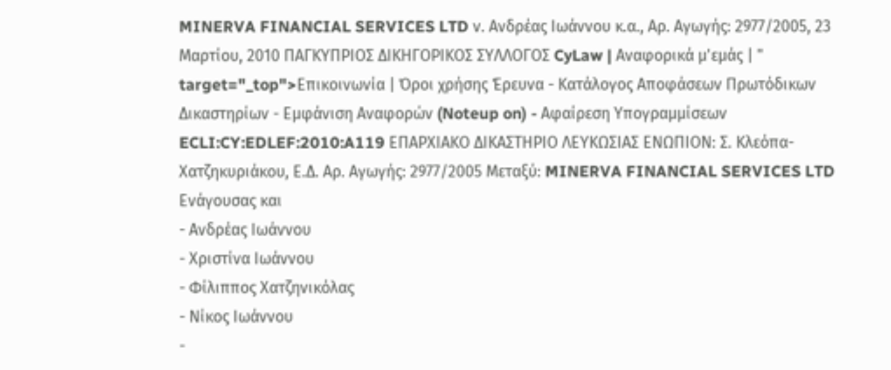MINERVA FINANCIAL SERVICES LTD ν. Ανδρέας Ιωάννου κ.α., Αρ. Αγωγής: 2977/2005, 23 Μαρτίου, 2010 ΠΑΓΚΥΠΡΙΟΣ ΔΙΚΗΓΟΡΙΚΟΣ ΣΥΛΛΟΓΟΣ CyLaw | Αναφορικά μ'εμάς | " target="_top">Επικοινωνία | Όροι χρήσης Έρευνα - Κατάλογος Αποφάσεων Πρωτόδικων Δικαστηρίων - Εμφάνιση Αναφορών (Noteup on) - Αφαίρεση Υπογραμμίσεων ECLI:CY:EDLEF:2010:A119 ΕΠΑΡΧΙΑΚΟ ΔΙΚΑΣΤΗΡΙΟ ΛΕΥΚΩΣΙΑΣ ΕΝΩΠΙΟΝ: Σ. Κλεόπα-Χατζηκυριάκου, Ε.Δ. Αρ. Αγωγής: 2977/2005 Μεταξύ: MINERVA FINANCIAL SERVICES LTD Ενάγουσας και
- Ανδρέας Ιωάννου
- Χριστίνα Ιωάννου
- Φίλιππος Χατζηνικόλας
- Νίκος Ιωάννου
-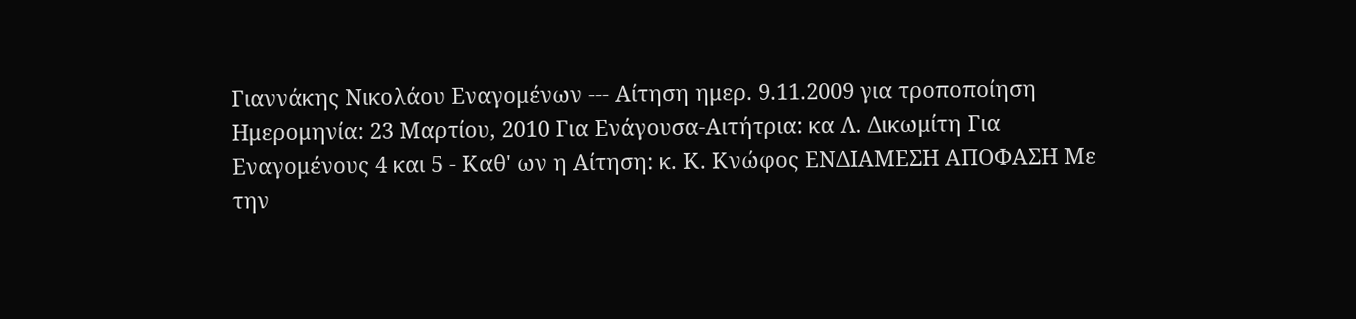Γιαννάκης Νικολάου Εναγομένων --- Αίτηση ημερ. 9.11.2009 για τροποποίηση Ημερομηνία: 23 Μαρτίου, 2010 Για Ενάγουσα-Αιτήτρια: κα Λ. Δικωμίτη Για Εναγομένους 4 και 5 - Καθ' ων η Αίτηση: κ. Κ. Κνώφος ΕΝΔΙΑΜΕΣΗ ΑΠΟΦΑΣΗ Με την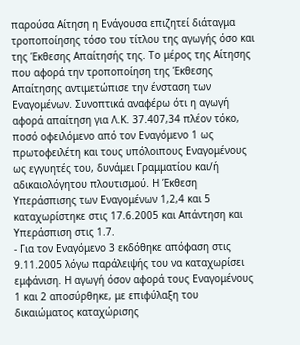παρούσα Αίτηση η Ενάγουσα επιζητεί διάταγμα τροποποίησης τόσο του τίτλου της αγωγής όσο και της Έκθεσης Απαίτησής της. Το μέρος της Αίτησης που αφορά την τροποποίηση της Έκθεσης Απαίτησης αντιμετώπισε την ένσταση των Εναγομένων. Συνοπτικά αναφέρω ότι η αγωγή αφορά απαίτηση για Λ.Κ. 37.407,34 πλέον τόκο, ποσό οφειλόμενο από τον Εναγόμενο 1 ως πρωτοφειλέτη και τους υπόλοιπους Εναγομένους ως εγγυητές του, δυνάμει Γραμματίου και/ή αδικαιολόγητου πλουτισμού. Η Έκθεση Υπεράσπισης των Εναγομένων 1,2,4 και 5 καταχωρίστηκε στις 17.6.2005 και Απάντηση και Υπεράσπιση στις 1.7.
- Για τον Εναγόμενο 3 εκδόθηκε απόφαση στις 9.11.2005 λόγω παράλειψής του να καταχωρίσει εμφάνιση. Η αγωγή όσον αφορά τους Εναγομένους 1 και 2 αποσύρθηκε, με επιφύλαξη του δικαιώματος καταχώρισης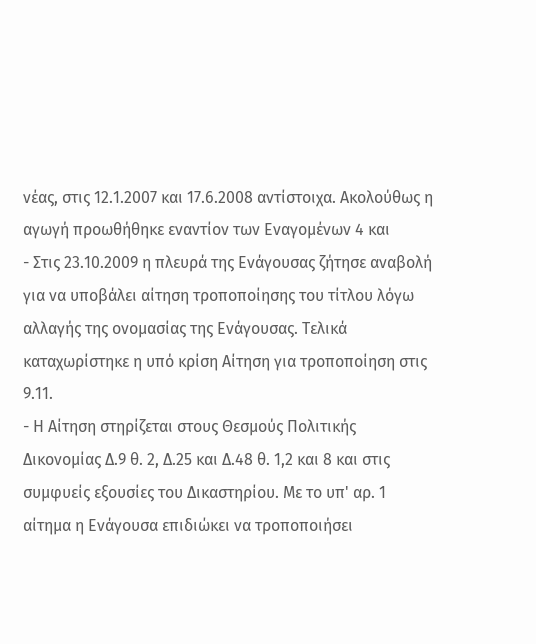νέας, στις 12.1.2007 και 17.6.2008 αντίστοιχα. Ακολούθως η αγωγή προωθήθηκε εναντίον των Εναγομένων 4 και
- Στις 23.10.2009 η πλευρά της Ενάγουσας ζήτησε αναβολή για να υποβάλει αίτηση τροποποίησης του τίτλου λόγω αλλαγής της ονομασίας της Ενάγουσας. Τελικά καταχωρίστηκε η υπό κρίση Αίτηση για τροποποίηση στις 9.11.
- Η Αίτηση στηρίζεται στους Θεσμούς Πολιτικής Δικονομίας Δ.9 θ. 2, Δ.25 και Δ.48 θ. 1,2 και 8 και στις συμφυείς εξουσίες του Δικαστηρίου. Με το υπ' αρ. 1 αίτημα η Ενάγουσα επιδιώκει να τροποποιήσει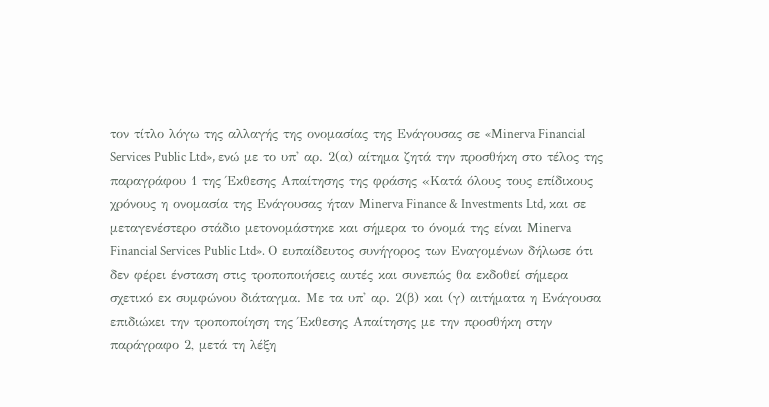τον τίτλο λόγω της αλλαγής της ονομασίας της Ενάγουσας σε «Minerva Financial Services Public Ltd», ενώ με το υπ' αρ. 2(α) αίτημα ζητά την προσθήκη στο τέλος της παραγράφου 1 της Έκθεσης Απαίτησης της φράσης «Κατά όλους τους επίδικους χρόνους η ονομασία της Ενάγουσας ήταν Minerva Finance & Investments Ltd, και σε μεταγενέστερο στάδιο μετονομάστηκε και σήμερα το όνομά της είναι Minerva Financial Services Public Ltd». Ο ευπαίδευτος συνήγορος των Εναγομένων δήλωσε ότι δεν φέρει ένσταση στις τροποποιήσεις αυτές και συνεπώς θα εκδοθεί σήμερα σχετικό εκ συμφώνου διάταγμα. Με τα υπ' αρ. 2(β) και (γ) αιτήματα η Ενάγουσα επιδιώκει την τροποποίηση της Έκθεσης Απαίτησης με την προσθήκη στην παράγραφο 2, μετά τη λέξη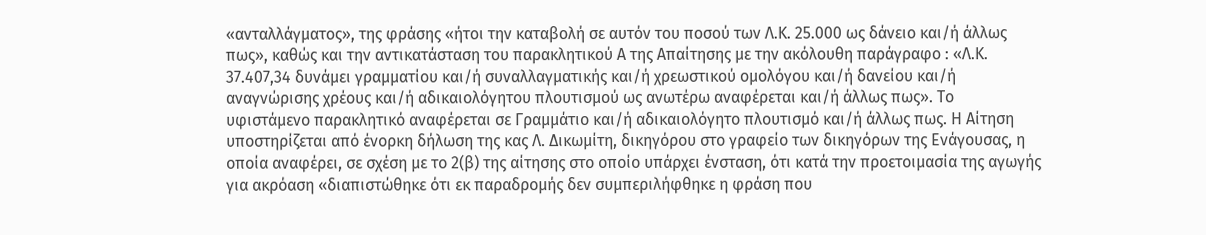«ανταλλάγματος», της φράσης «ήτοι την καταβολή σε αυτόν του ποσού των Λ.Κ. 25.000 ως δάνειο και/ή άλλως πως», καθώς και την αντικατάσταση του παρακλητικού Α της Απαίτησης με την ακόλουθη παράγραφο : «Λ.Κ. 37.407,34 δυνάμει γραμματίου και/ή συναλλαγματικής και/ή χρεωστικού ομολόγου και/ή δανείου και/ή αναγνώρισης χρέους και/ή αδικαιολόγητου πλουτισμού ως ανωτέρω αναφέρεται και/ή άλλως πως». Το υφιστάμενο παρακλητικό αναφέρεται σε Γραμμάτιο και/ή αδικαιολόγητο πλουτισμό και/ή άλλως πως. Η Αίτηση υποστηρίζεται από ένορκη δήλωση της κας Λ. Δικωμίτη, δικηγόρου στο γραφείο των δικηγόρων της Ενάγουσας, η οποία αναφέρει, σε σχέση με το 2(β) της αίτησης στο οποίο υπάρχει ένσταση, ότι κατά την προετοιμασία της αγωγής για ακρόαση «διαπιστώθηκε ότι εκ παραδρομής δεν συμπεριλήφθηκε η φράση που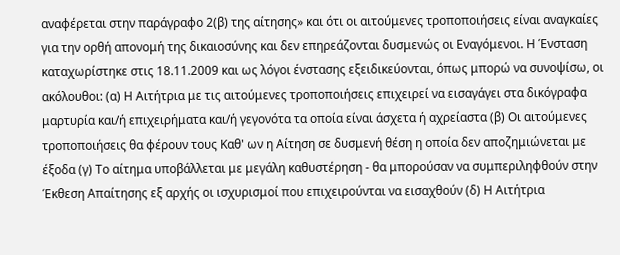αναφέρεται στην παράγραφο 2(β) της αίτησης» και ότι οι αιτούμενες τροποποιήσεις είναι αναγκαίες για την ορθή απονομή της δικαιοσύνης και δεν επηρεάζονται δυσμενώς οι Εναγόμενοι. Η Ένσταση καταχωρίστηκε στις 18.11.2009 και ως λόγοι ένστασης εξειδικεύονται, όπως μπορώ να συνοψίσω, οι ακόλουθοι: (α) Η Αιτήτρια με τις αιτούμενες τροποποιήσεις επιχειρεί να εισαγάγει στα δικόγραφα μαρτυρία και/ή επιχειρήματα και/ή γεγονότα τα οποία είναι άσχετα ή αχρείαστα (β) Οι αιτούμενες τροποποιήσεις θα φέρουν τους Καθ' ων η Αίτηση σε δυσμενή θέση η οποία δεν αποζημιώνεται με έξοδα (γ) Το αίτημα υποβάλλεται με μεγάλη καθυστέρηση - θα μπορούσαν να συμπεριληφθούν στην Έκθεση Απαίτησης εξ αρχής οι ισχυρισμοί που επιχειρούνται να εισαχθούν (δ) Η Αιτήτρια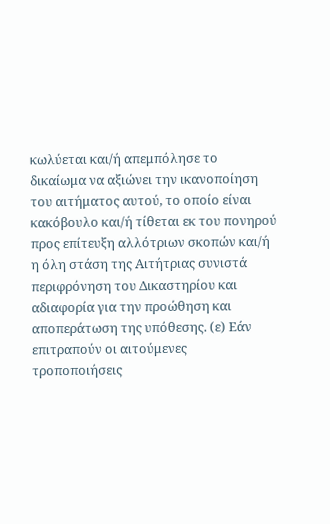κωλύεται και/ή απεμπόλησε το δικαίωμα να αξιώνει την ικανοποίηση του αιτήματος αυτού, το οποίο είναι κακόβουλο και/ή τίθεται εκ του πονηρού προς επίτευξη αλλότριων σκοπών και/ή η όλη στάση της Αιτήτριας συνιστά περιφρόνηση του Δικαστηρίου και αδιαφορία για την προώθηση και αποπεράτωση της υπόθεσης. (ε) Εάν επιτραπούν οι αιτούμενες τροποποιήσεις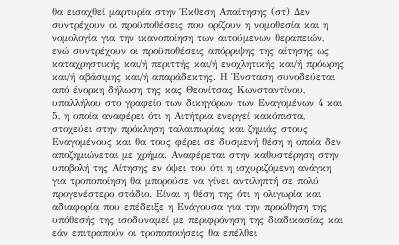θα εισαχθεί μαρτυρία στην Έκθεση Απαίτησης (στ) Δεν συντρέχουν οι προϋποθέσεις που ορίζουν η νομοθεσία και η νομολογία για την ικανοποίηση των αιτούμενων θεραπειών, ενώ συντρέχουν οι προϋποθέσεις απόρριψης της αίτησης ως καταχρηστικής και/ή περιττής και/ή ενοχλητικής και/ή πρόωρης και/ή αβάσιμης και/ή απαράδεκτης. Η Ένσταση συνοδεύεται από ένορκη δήλωση της κας Θεονίτσας Κωνσταντίνου, υπαλλήλου στο γραφείο των δικηγόρων των Εναγομένων 4 και 5, η οποία αναφέρει ότι η Αιτήτρια ενεργεί κακόπιστα, στοχεύει στην πρόκληση ταλαιπωρίας και ζημιάς στους Εναγομένους και θα τους φέρει σε δυσμενή θέση η οποία δεν αποζημιώνεται με χρήμα. Αναφέρεται στην καθυστέρηση στην υποβολή της Αίτησης εν όψει του ότι η ισχυριζόμενη ανάγκη για τροποποίηση θα μπορούσε να γίνει αντιληπτή σε πολύ προγενέστερο στάδιο. Είναι η θέση της ότι η ολιγωρία και αδιαφορία που επέδειξε η Ενάγουσα για την προώθηση της υπόθεσής της ισοδυναμεί με περιφρόνηση της διαδικασίας και εάν επιτραπούν οι τροποποιήσεις θα επέλθει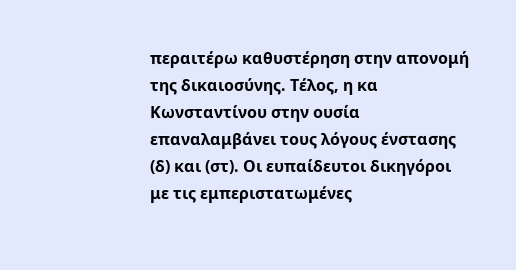περαιτέρω καθυστέρηση στην απονομή της δικαιοσύνης. Τέλος, η κα Κωνσταντίνου στην ουσία επαναλαμβάνει τους λόγους ένστασης (δ) και (στ). Οι ευπαίδευτοι δικηγόροι με τις εμπεριστατωμένες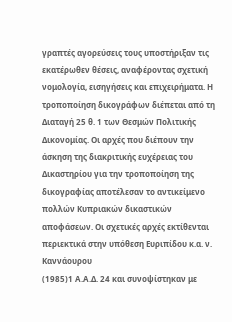γραπτές αγορεύσεις τους υποστήριξαν τις εκατέρωθεν θέσεις, αναφέροντας σχετική νομολογία, εισηγήσεις και επιχειρήματα. Η τροποποίηση δικογράφων διέπεται από τη Διαταγή 25 θ. 1 των Θεσμών Πολιτικής Δικονομίας. Οι αρχές που διέπουν την άσκηση της διακριτικής ευχέρειας του Δικαστηρίου για την τροποποίηση της δικογραφίας αποτέλεσαν το αντικείμενο πολλών Κυπριακών δικαστικών αποφάσεων. Οι σχετικές αρχές εκτίθενται περιεκτικά στην υπόθεση Ευριπίδου κ.α. ν. Καννάουρου
(1985)1 Α.Α.Δ. 24 και συνοψίστηκαν με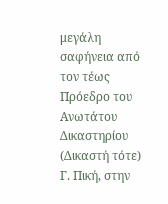μεγάλη σαφήνεια από τον τέως Πρόεδρο του Ανωτάτου Δικαστηρίου (Δικαστή τότε) Γ. Πική, στην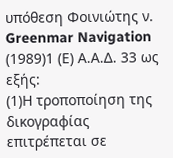υπόθεση Φοινιώτης ν. Greenmar Navigation
(1989)1 (Ε) Α.Α.Δ. 33 ως εξής:
(1)Η τροποποίηση της δικογραφίας επιτρέπεται σε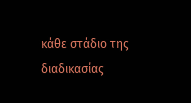κάθε στάδιο της διαδικασίας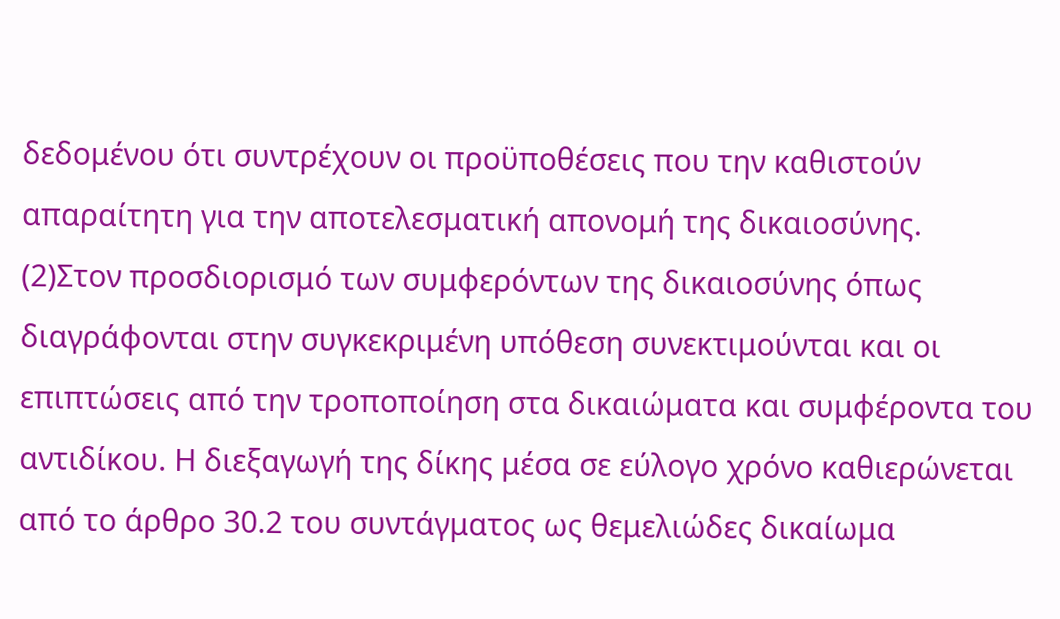δεδομένου ότι συντρέχουν οι προϋποθέσεις που την καθιστούν απαραίτητη για την αποτελεσματική απονομή της δικαιοσύνης.
(2)Στον προσδιορισμό των συμφερόντων της δικαιοσύνης όπως διαγράφονται στην συγκεκριμένη υπόθεση συνεκτιμούνται και οι επιπτώσεις από την τροποποίηση στα δικαιώματα και συμφέροντα του αντιδίκου. Η διεξαγωγή της δίκης μέσα σε εύλογο χρόνο καθιερώνεται από το άρθρο 30.2 του συντάγματος ως θεμελιώδες δικαίωμα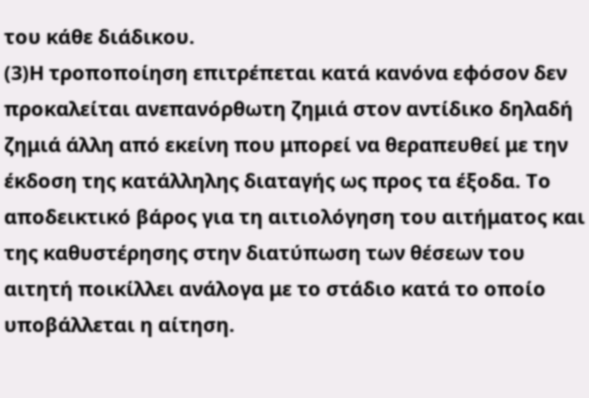του κάθε διάδικου.
(3)Η τροποποίηση επιτρέπεται κατά κανόνα εφόσον δεν προκαλείται ανεπανόρθωτη ζημιά στον αντίδικο δηλαδή ζημιά άλλη από εκείνη που μπορεί να θεραπευθεί με την έκδοση της κατάλληλης διαταγής ως προς τα έξοδα. Το αποδεικτικό βάρος για τη αιτιολόγηση του αιτήματος και της καθυστέρησης στην διατύπωση των θέσεων του αιτητή ποικίλλει ανάλογα με το στάδιο κατά το οποίο υποβάλλεται η αίτηση.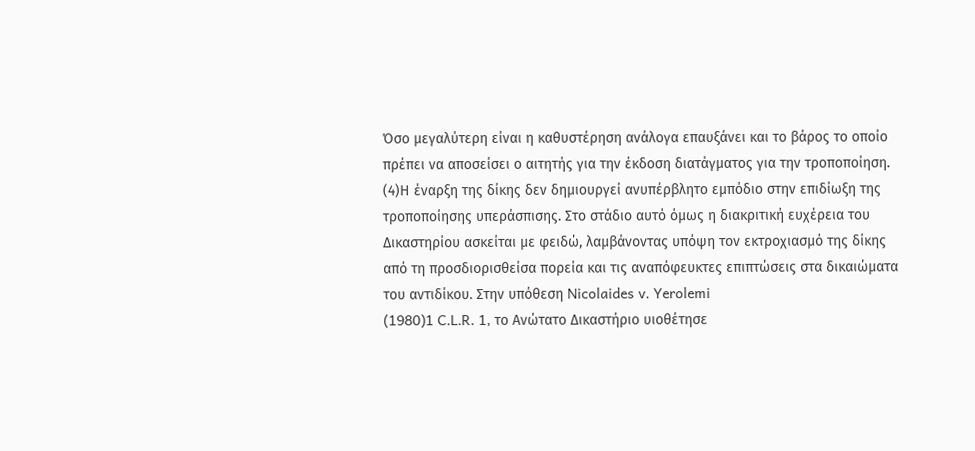Όσο μεγαλύτερη είναι η καθυστέρηση ανάλογα επαυξάνει και το βάρος το οποίο πρέπει να αποσείσει ο αιτητής για την έκδοση διατάγματος για την τροποποίηση.
(4)Η έναρξη της δίκης δεν δημιουργεί ανυπέρβλητο εμπόδιο στην επιδίωξη της τροποποίησης υπεράσπισης. Στο στάδιο αυτό όμως η διακριτική ευχέρεια του Δικαστηρίου ασκείται με φειδώ, λαμβάνοντας υπόψη τον εκτροχιασμό της δίκης από τη προσδιορισθείσα πορεία και τις αναπόφευκτες επιπτώσεις στα δικαιώματα του αντιδίκου. Στην υπόθεση Nicolaides v. Yerolemi
(1980)1 C.L.R. 1, το Ανώτατο Δικαστήριο υιοθέτησε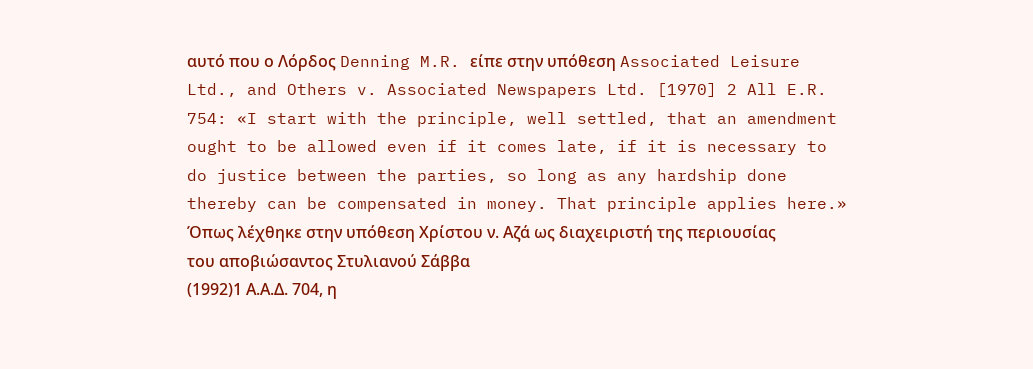αυτό που ο Λόρδος Denning M.R. είπε στην υπόθεση Associated Leisure Ltd., and Others v. Associated Newspapers Ltd. [1970] 2 All E.R. 754: «I start with the principle, well settled, that an amendment ought to be allowed even if it comes late, if it is necessary to do justice between the parties, so long as any hardship done thereby can be compensated in money. That principle applies here.» Όπως λέχθηκε στην υπόθεση Χρίστου ν. Αζά ως διαχειριστή της περιουσίας του αποβιώσαντος Στυλιανού Σάββα
(1992)1 Α.Α.Δ. 704, η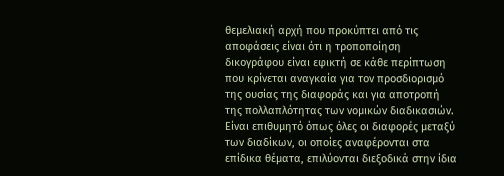θεμελιακή αρχή που προκύπτει από τις αποφάσεις είναι ότι η τροποποίηση δικογράφου είναι εφικτή σε κάθε περίπτωση που κρίνεται αναγκαία για τον προσδιορισμό της ουσίας της διαφοράς και για αποτροπή της πολλαπλότητας των νομικών διαδικασιών. Είναι επιθυμητό όπως όλες οι διαφορές μεταξύ των διαδίκων, οι οποίες αναφέρονται στα επίδικα θέματα, επιλύονται διεξοδικά στην ίδια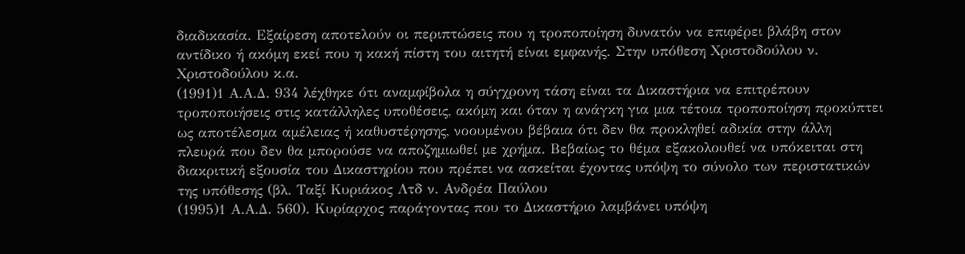διαδικασία. Εξαίρεση αποτελούν οι περιπτώσεις που η τροποποίηση δυνατόν να επιφέρει βλάβη στον αντίδικο ή ακόμη εκεί που η κακή πίστη του αιτητή είναι εμφανής. Στην υπόθεση Χριστοδούλου ν. Χριστοδούλου κ.α.
(1991)1 Α.Α.Δ. 934 λέχθηκε ότι αναμφίβολα η σύγχρονη τάση είναι τα Δικαστήρια να επιτρέπουν τροποποιήσεις στις κατάλληλες υποθέσεις, ακόμη και όταν η ανάγκη για μια τέτοια τροποποίηση προκύπτει ως αποτέλεσμα αμέλειας ή καθυστέρησης, νοουμένου βέβαια ότι δεν θα προκληθεί αδικία στην άλλη πλευρά που δεν θα μπορούσε να αποζημιωθεί με χρήμα. Βεβαίως το θέμα εξακολουθεί να υπόκειται στη διακριτική εξουσία του Δικαστηρίου που πρέπει να ασκείται έχοντας υπόψη το σύνολο των περιστατικών της υπόθεσης (βλ. Ταξί Κυριάκος Λτδ ν. Ανδρέα Παύλου
(1995)1 Α.Α.Δ. 560). Κυρίαρχος παράγοντας που το Δικαστήριο λαμβάνει υπόψη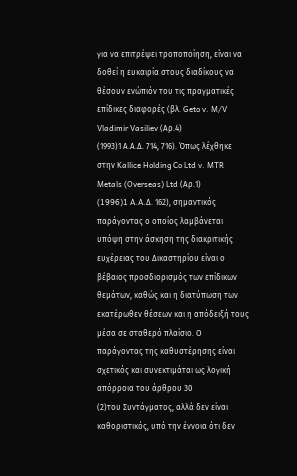για να επιτρέψει τροποποίηση, είναι να δοθεί η ευκαιρία στους διαδίκους να θέσουν ενώπιόν του τις πραγματικές επίδικες διαφορές (βλ. Geto v. M/V Vladimir Vasiliev (Αρ.4)
(1993)1 Α.Α.Δ. 714, 716). Όπως λέχθηκε στην Kallice Holding Co Ltd v. MTR Metals (Overseas) Ltd (Αρ.1)
(1996)1 A.A.Δ. 162), σημαντικός παράγοντας ο οποίος λαμβάνεται υπόψη στην άσκηση της διακριτικής ευχέρειας του Δικαστηρίου είναι ο βέβαιος προσδιορισμός των επίδικων θεμάτων, καθώς και η διατύπωση των εκατέρωθεν θέσεων και η απόδειξή τους μέσα σε σταθερό πλαίσιο. Ο παράγοντας της καθυστέρησης είναι σχετικός και συνεκτιμάται ως λογική απόρροια του άρθρου 30
(2)του Συντάγματος, αλλά δεν είναι καθοριστικός, υπό την έννοια ότι δεν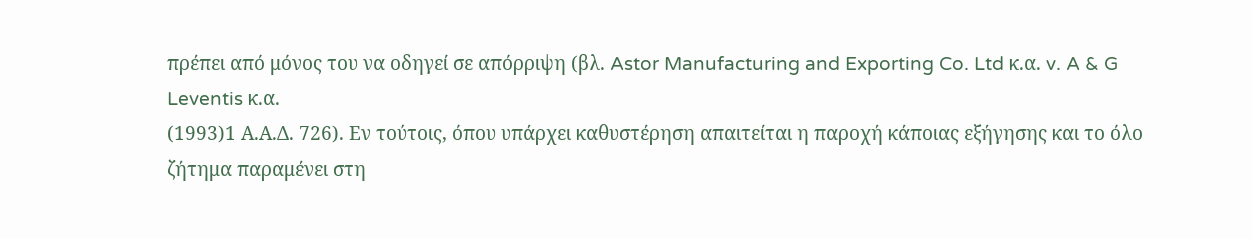πρέπει από μόνος του να οδηγεί σε απόρριψη (βλ. Astor Manufacturing and Exporting Co. Ltd κ.α. v. A & G Leventis κ.α.
(1993)1 Α.Α.Δ. 726). Εν τούτοις, όπου υπάρχει καθυστέρηση απαιτείται η παροχή κάποιας εξήγησης και το όλο ζήτημα παραμένει στη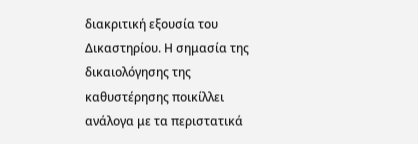διακριτική εξουσία του Δικαστηρίου. Η σημασία της δικαιολόγησης της καθυστέρησης ποικίλλει ανάλογα με τα περιστατικά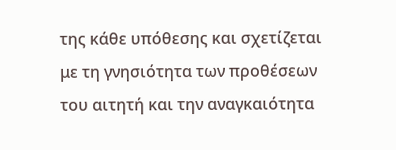της κάθε υπόθεσης και σχετίζεται με τη γνησιότητα των προθέσεων του αιτητή και την αναγκαιότητα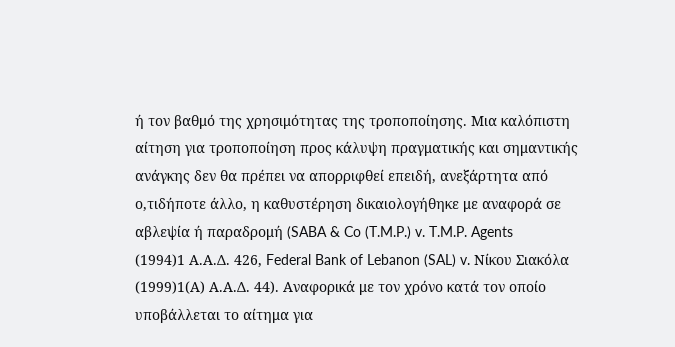ή τον βαθμό της χρησιμότητας της τροποποίησης. Μια καλόπιστη αίτηση για τροποποίηση προς κάλυψη πραγματικής και σημαντικής ανάγκης δεν θα πρέπει να απορριφθεί επειδή, ανεξάρτητα από ο,τιδήποτε άλλο, η καθυστέρηση δικαιολογήθηκε με αναφορά σε αβλεψία ή παραδρομή (SABA & Co (T.M.P.) v. T.M.P. Agents
(1994)1 Α.Α.Δ. 426, Federal Bank of Lebanon (SAL) v. Νίκου Σιακόλα
(1999)1(Α) Α.Α.Δ. 44). Αναφορικά με τον χρόνο κατά τον οποίο υποβάλλεται το αίτημα για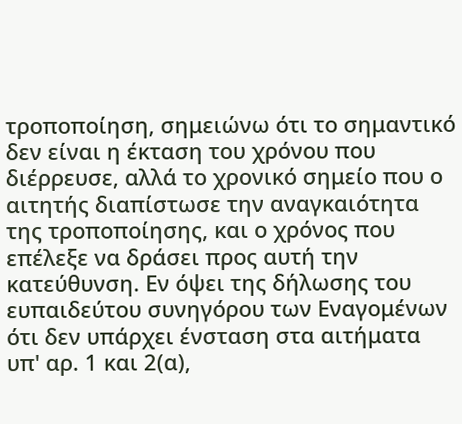τροποποίηση, σημειώνω ότι το σημαντικό δεν είναι η έκταση του χρόνου που διέρρευσε, αλλά το χρονικό σημείο που ο αιτητής διαπίστωσε την αναγκαιότητα της τροποποίησης, και ο χρόνος που επέλεξε να δράσει προς αυτή την κατεύθυνση. Εν όψει της δήλωσης του ευπαιδεύτου συνηγόρου των Εναγομένων ότι δεν υπάρχει ένσταση στα αιτήματα υπ' αρ. 1 και 2(α),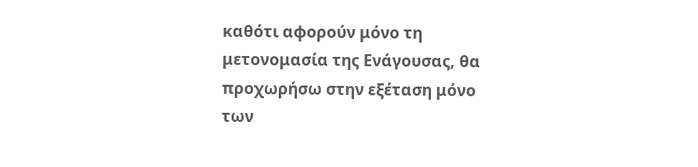καθότι αφορούν μόνο τη μετονομασία της Ενάγουσας, θα προχωρήσω στην εξέταση μόνο των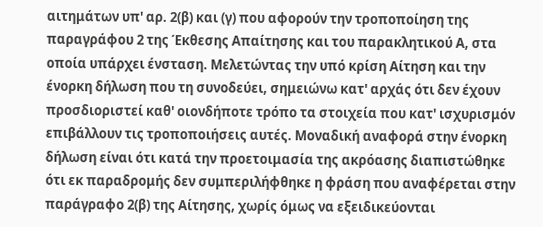αιτημάτων υπ' αρ. 2(β) και (γ) που αφορούν την τροποποίηση της παραγράφου 2 της Έκθεσης Απαίτησης και του παρακλητικού Α, στα οποία υπάρχει ένσταση. Μελετώντας την υπό κρίση Αίτηση και την ένορκη δήλωση που τη συνοδεύει, σημειώνω κατ' αρχάς ότι δεν έχουν προσδιοριστεί καθ' οιονδήποτε τρόπο τα στοιχεία που κατ' ισχυρισμόν επιβάλλουν τις τροποποιήσεις αυτές. Μοναδική αναφορά στην ένορκη δήλωση είναι ότι κατά την προετοιμασία της ακρόασης διαπιστώθηκε ότι εκ παραδρομής δεν συμπεριλήφθηκε η φράση που αναφέρεται στην παράγραφο 2(β) της Αίτησης, χωρίς όμως να εξειδικεύονται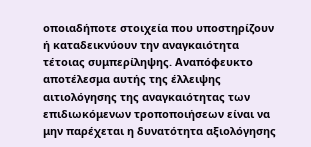οποιαδήποτε στοιχεία που υποστηρίζουν ή καταδεικνύουν την αναγκαιότητα τέτοιας συμπερίληψης. Αναπόφευκτο αποτέλεσμα αυτής της έλλειψης αιτιολόγησης της αναγκαιότητας των επιδιωκόμενων τροποποιήσεων είναι να μην παρέχεται η δυνατότητα αξιολόγησης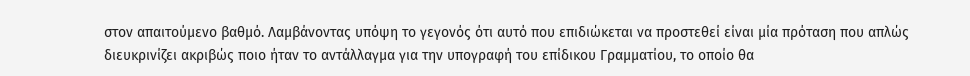στον απαιτούμενο βαθμό. Λαμβάνοντας υπόψη το γεγονός ότι αυτό που επιδιώκεται να προστεθεί είναι μία πρόταση που απλώς διευκρινίζει ακριβώς ποιο ήταν το αντάλλαγμα για την υπογραφή του επίδικου Γραμματίου, το οποίο θα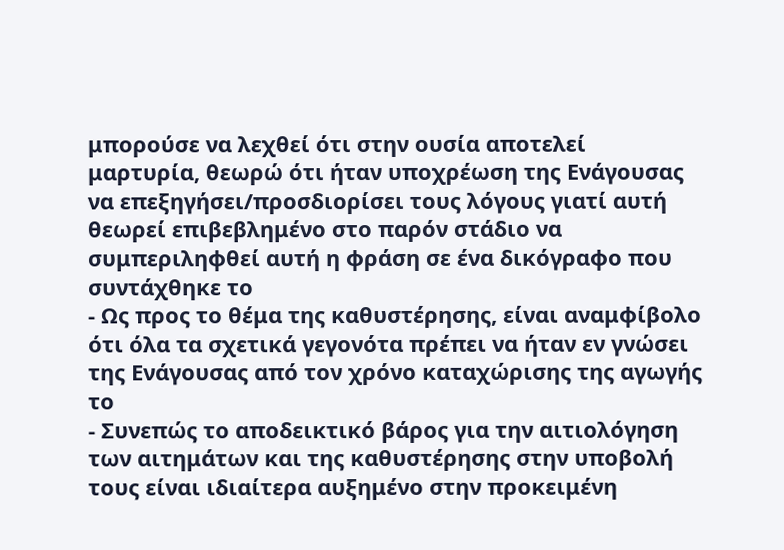μπορούσε να λεχθεί ότι στην ουσία αποτελεί μαρτυρία, θεωρώ ότι ήταν υποχρέωση της Ενάγουσας να επεξηγήσει/προσδιορίσει τους λόγους γιατί αυτή θεωρεί επιβεβλημένο στο παρόν στάδιο να συμπεριληφθεί αυτή η φράση σε ένα δικόγραφο που συντάχθηκε το
- Ως προς το θέμα της καθυστέρησης, είναι αναμφίβολο ότι όλα τα σχετικά γεγονότα πρέπει να ήταν εν γνώσει της Ενάγουσας από τον χρόνο καταχώρισης της αγωγής το
- Συνεπώς το αποδεικτικό βάρος για την αιτιολόγηση των αιτημάτων και της καθυστέρησης στην υποβολή τους είναι ιδιαίτερα αυξημένο στην προκειμένη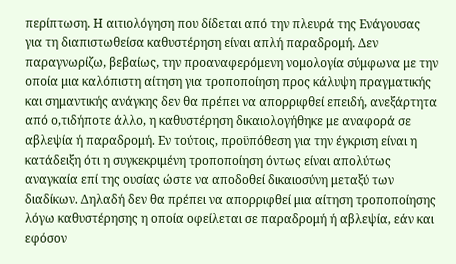περίπτωση. Η αιτιολόγηση που δίδεται από την πλευρά της Ενάγουσας για τη διαπιστωθείσα καθυστέρηση είναι απλή παραδρομή. Δεν παραγνωρίζω, βεβαίως, την προαναφερόμενη νομολογία σύμφωνα με την οποία μια καλόπιστη αίτηση για τροποποίηση προς κάλυψη πραγματικής και σημαντικής ανάγκης δεν θα πρέπει να απορριφθεί επειδή, ανεξάρτητα από ο,τιδήποτε άλλο, η καθυστέρηση δικαιολογήθηκε με αναφορά σε αβλεψία ή παραδρομή. Εν τούτοις, προϋπόθεση για την έγκριση είναι η κατάδειξη ότι η συγκεκριμένη τροποποίηση όντως είναι απολύτως αναγκαία επί της ουσίας ώστε να αποδοθεί δικαιοσύνη μεταξύ των διαδίκων. Δηλαδή δεν θα πρέπει να απορριφθεί μια αίτηση τροποποίησης λόγω καθυστέρησης η οποία οφείλεται σε παραδρομή ή αβλεψία, εάν και εφόσον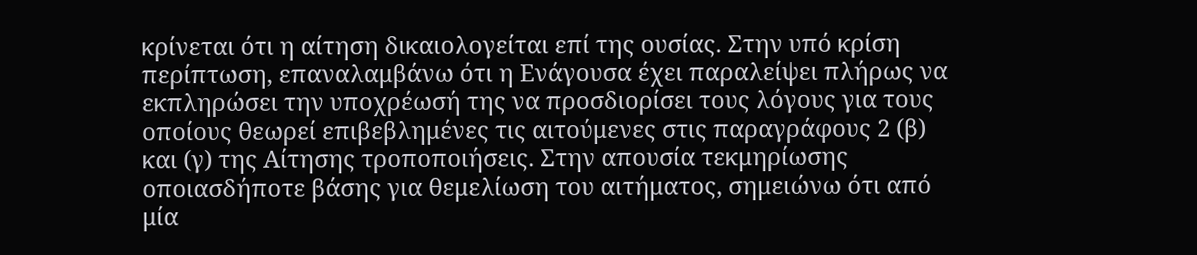κρίνεται ότι η αίτηση δικαιολογείται επί της ουσίας. Στην υπό κρίση περίπτωση, επαναλαμβάνω ότι η Ενάγουσα έχει παραλείψει πλήρως να εκπληρώσει την υποχρέωσή της να προσδιορίσει τους λόγους για τους οποίους θεωρεί επιβεβλημένες τις αιτούμενες στις παραγράφους 2 (β) και (γ) της Αίτησης τροποποιήσεις. Στην απουσία τεκμηρίωσης οποιασδήποτε βάσης για θεμελίωση του αιτήματος, σημειώνω ότι από μία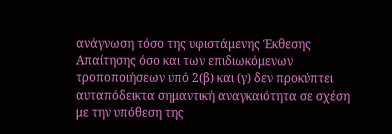ανάγνωση τόσο της υφιστάμενης Έκθεσης Απαίτησης όσο και των επιδιωκόμενων τροποποιήσεων υπό 2(β) και (γ) δεν προκύπτει αυταπόδεικτα σημαντική αναγκαιότητα σε σχέση με την υπόθεση της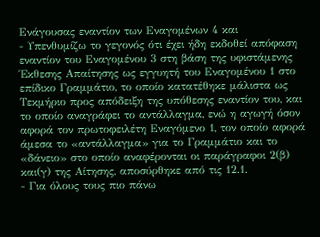Ενάγουσας εναντίον των Εναγομένων 4 και
- Υπενθυμίζω το γεγονός ότι έχει ήδη εκδοθεί απόφαση εναντίον του Εναγομένου 3 στη βάση της υφιστάμενης Έκθεσης Απαίτησης ως εγγυητή του Εναγομένου 1 στο επίδικο Γραμμάτιο, το οποίο κατατέθηκε μάλιστα ως Τεκμήριο προς απόδειξη της υπόθεσης εναντίον του, και το οποίο αναγράφει το αντάλλαγμα, ενώ η αγωγή όσον αφορά τον πρωτοφειλέτη Εναγόμενο 1, τον οποίο αφορά άμεσα το «αντάλλαγμα» για το Γραμμάτιο και το «δάνειο» στο οποίο αναφέρονται οι παράγραφοι 2(β) και(γ) της Αίτησης, αποσύρθηκε από τις 12.1.
- Για όλους τους πιο πάνω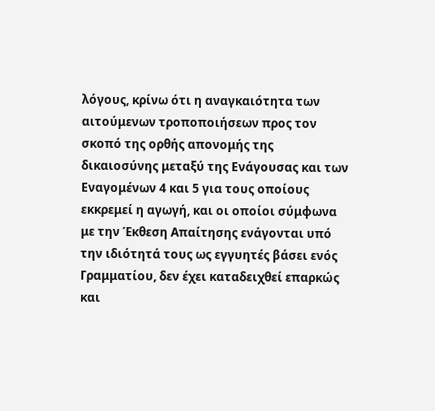λόγους, κρίνω ότι η αναγκαιότητα των αιτούμενων τροποποιήσεων προς τον σκοπό της ορθής απονομής της δικαιοσύνης μεταξύ της Ενάγουσας και των Εναγομένων 4 και 5 για τους οποίους εκκρεμεί η αγωγή, και οι οποίοι σύμφωνα με την Έκθεση Απαίτησης ενάγονται υπό την ιδιότητά τους ως εγγυητές βάσει ενός Γραμματίου, δεν έχει καταδειχθεί επαρκώς και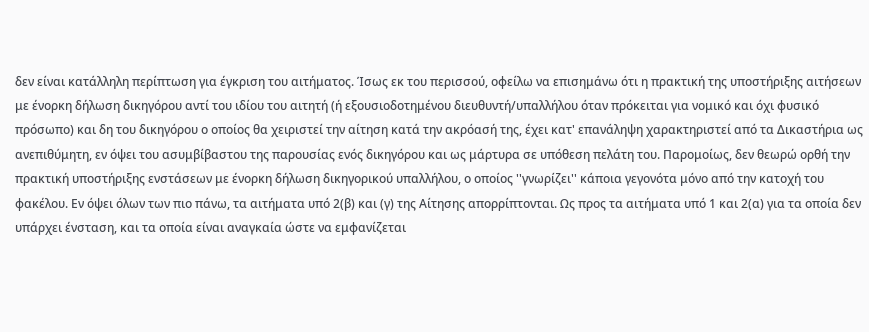δεν είναι κατάλληλη περίπτωση για έγκριση του αιτήματος. Ίσως εκ του περισσού, οφείλω να επισημάνω ότι η πρακτική της υποστήριξης αιτήσεων με ένορκη δήλωση δικηγόρου αντί του ιδίου του αιτητή (ή εξουσιοδοτημένου διευθυντή/υπαλλήλου όταν πρόκειται για νομικό και όχι φυσικό πρόσωπο) και δη του δικηγόρου ο οποίος θα χειριστεί την αίτηση κατά την ακρόασή της, έχει κατ' επανάληψη χαρακτηριστεί από τα Δικαστήρια ως ανεπιθύμητη, εν όψει του ασυμβίβαστου της παρουσίας ενός δικηγόρου και ως μάρτυρα σε υπόθεση πελάτη του. Παρομοίως, δεν θεωρώ ορθή την πρακτική υποστήριξης ενστάσεων με ένορκη δήλωση δικηγορικού υπαλλήλου, ο οποίος ''γνωρίζει'' κάποια γεγονότα μόνο από την κατοχή του φακέλου. Εν όψει όλων των πιο πάνω, τα αιτήματα υπό 2(β) και (γ) της Αίτησης απορρίπτονται. Ως προς τα αιτήματα υπό 1 και 2(α) για τα οποία δεν υπάρχει ένσταση, και τα οποία είναι αναγκαία ώστε να εμφανίζεται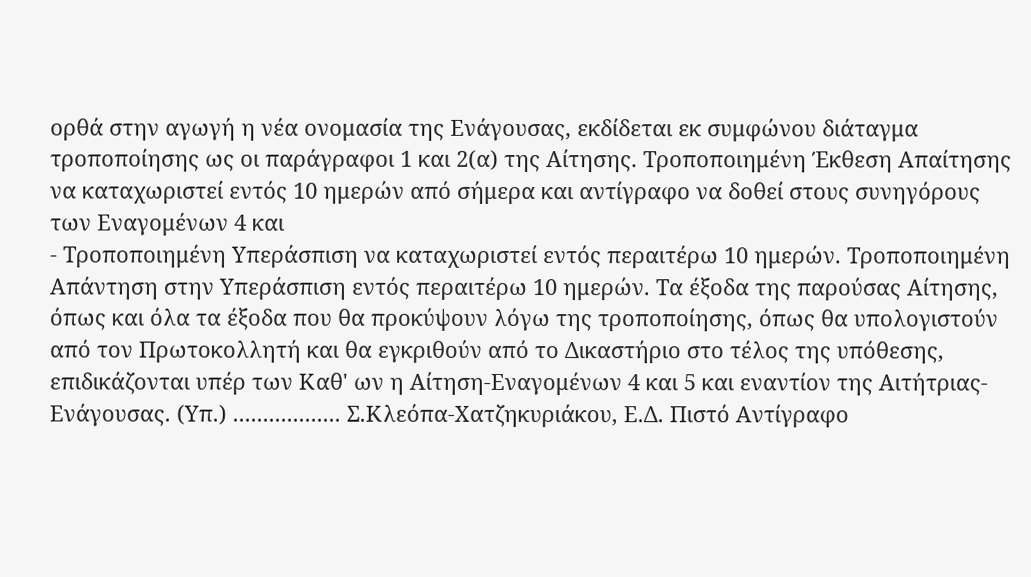ορθά στην αγωγή η νέα ονομασία της Ενάγουσας, εκδίδεται εκ συμφώνου διάταγμα τροποποίησης ως οι παράγραφοι 1 και 2(α) της Αίτησης. Τροποποιημένη Έκθεση Απαίτησης να καταχωριστεί εντός 10 ημερών από σήμερα και αντίγραφο να δοθεί στους συνηγόρους των Εναγομένων 4 και
- Τροποποιημένη Υπεράσπιση να καταχωριστεί εντός περαιτέρω 10 ημερών. Τροποποιημένη Απάντηση στην Υπεράσπιση εντός περαιτέρω 10 ημερών. Τα έξοδα της παρούσας Αίτησης, όπως και όλα τα έξοδα που θα προκύψουν λόγω της τροποποίησης, όπως θα υπολογιστούν από τον Πρωτοκολλητή και θα εγκριθούν από το Δικαστήριο στο τέλος της υπόθεσης, επιδικάζονται υπέρ των Καθ' ων η Αίτηση-Εναγομένων 4 και 5 και εναντίον της Αιτήτριας-Ενάγουσας. (Υπ.) .................. Σ.Κλεόπα-Χατζηκυριάκου, Ε.Δ. Πιστό Αντίγραφο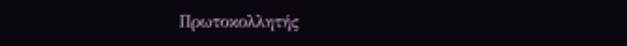Πρωτοκολλητής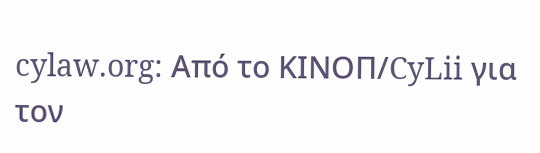cylaw.org: Από το ΚΙΝOΠ/CyLii για τον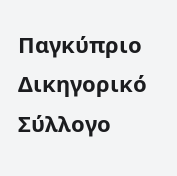Παγκύπριο Δικηγορικό Σύλλογο